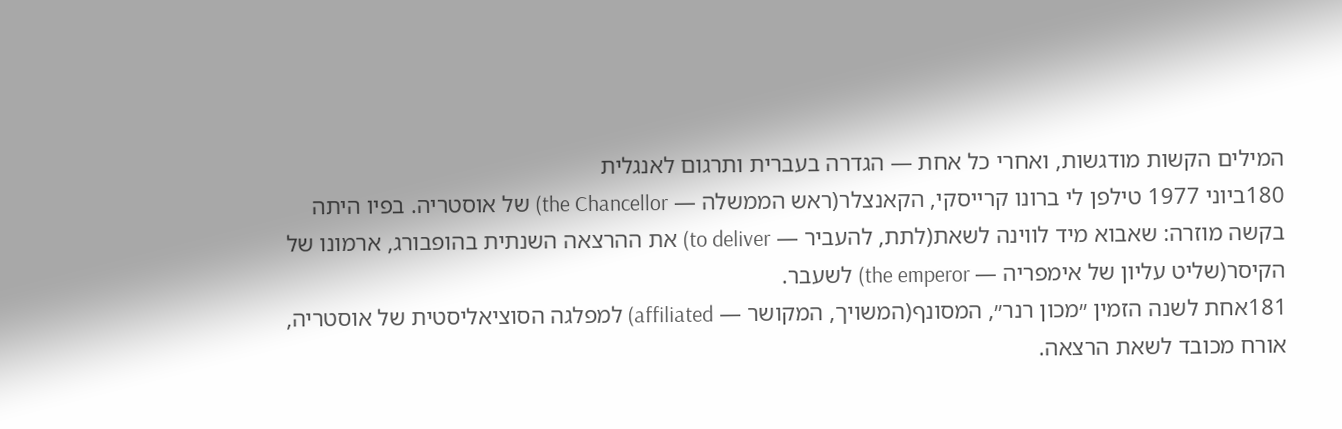המילים הקשות מודגשות, ואחרי כל אחת — הגדרה בעברית ותרגום לאנגלית
180ביוני 1977 טילפן לי ברונו קרייסקי, הקאנצלר(ראש הממשלה — the Chancellor) של אוסטריה. בפיו היתה בקשה מוזרה: שאבוא מיד לווינה לשאת(לתת, להעביר — to deliver) את ההרצאה השנתית בהופבורג, ארמונו של הקיסר(שליט עליון של אימפריה — the emperor) לשעבר.
181אחת לשנה הזמין ״מכון רנר״, המסונף(המשויך, המקושר — affiliated) למפלגה הסוציאליסטית של אוסטריה, אורח מכובד לשאת הרצאה.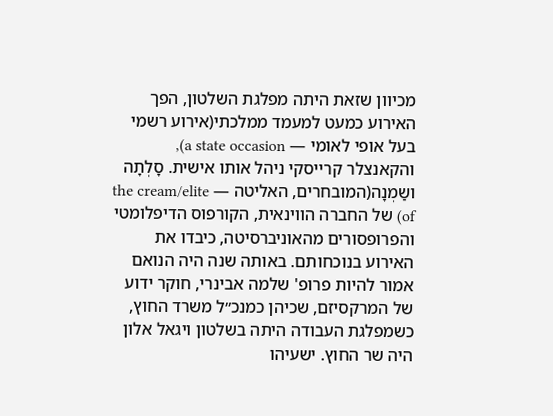מכיוון שזאת היתה מפלגת השלטון, הפך האירוע כמעט למעמד ממלכתי(אירוע רשמי בעל אופי לאומי — a state occasion), והקאנצלר קרייסקי ניהל אותו אישית. סָלְתָה ושַמְנָה(המובחרים, האליטה — the cream/elite of) של החברה הווינאית, הקורפוס הדיפלומטי והפרופסורים מהאוניברסיטה, כיבדו את האירוע בנוכחותם. באותה שנה היה הנואם אמור להיות פרופ' שלמה אבינרי, חוקר ידוע של המרקסיזם, שכיהן כמנכ״ל משרד החוץ, כשמפלגת העבודה היתה בשלטון ויגאל אלון היה שר החוץ. ישעיהו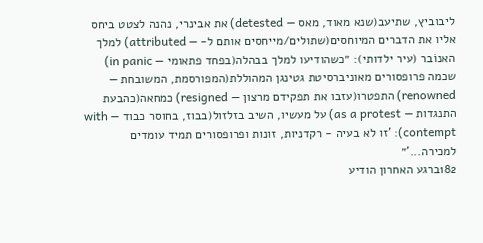ליבוביץ, שתיעב(שנא מאוד, מאס — detested) את אבינרי, נהנה לצטט ביחס אליו את הדברים המיוחסים(שתולים/מייחסים אותם ל- — attributed) למלך האנוֹבר (עיר ילדותי): ״כשהודיעו למלך בבהלה(בפחד פתאומי — in panic) שכמה פרופסורים מאוניברסיטת גטינגן המהוללת(המפורסמת, המשובחת — renowned) התפטרו(עזבו את תפקידם מרצון — resigned) כמחאה(כהבעת התנגדות — as a protest) על מעשיו, השיב בזלזול(בבוז, בחוסר כבוד — with contempt): 'זו לא בעיה - רקדניות, זונות ופרופסורים תמיד עומדים למכירה...'״
182ברגע האחרון הודיע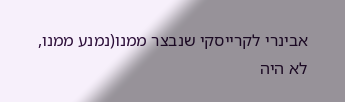אבינרי לקרייסקי שנבצר ממנו(נמנע ממנו, לא היה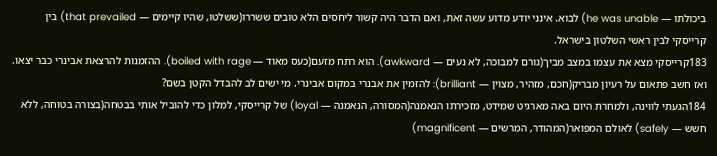ביכולתו — he was unable) לבוא. אינני יודע מדוע עשה זאת, ואם הדבר היה קשור ליחסים הלא טובים ששׂררו(ששלטו, שהיו קיימים — that prevailed) בין קרייסקי לבין ראשי השלטון בישראל.
183קרייסקי מצא את עצמו במצב מביך(גורם למבוכה, לא נעים — awkward). הוא רתח מזעם(כעס מאוד — boiled with rage). ההזמנות להרצאת אבינרי כבר יצאו. ואז חשב פתאום על רעיון מבריק(חכם, מזהיר, מצוין — brilliant): להזמין את אבנרי במקום אבינרי. מי ישים לב להבדל הקטן בשֵם?
184הגעתי לווינה, ולמחרת היום באה מארגיט שמידט, מזכירתו הנאמנה(המסורה, הנאמנה — loyal) של קרייסקי, למלון כדי להוביל אותי בבִטחה(בצורה בטוחה, ללא חשש — safely) לאולם המפואר(המהודר, המרשים — magnificent)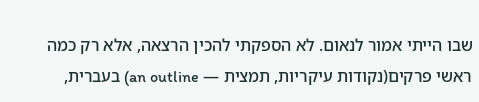שבו הייתי אמור לנאום. לא הספקתי להכין הרצאה, אלא רק כמה ראשי פרקים(נקודות עיקריות, תמצית — an outline) בעברית,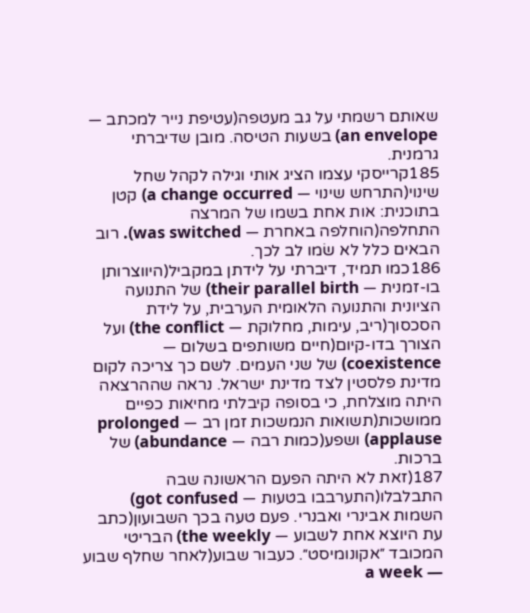שאותם רשמתי על גב מעטפה(עטיפת נייר למכתב — an envelope) בשעות הטיסה. מובן שדיברתי גרמנית.
185קרייסקי עצמו הציג אותי וגילה לקהל שחל שינוי(התרחש שינוי — a change occurred) קטן בתוכנית: אות אחת בשמו של המרצה התחלפה(הוחלפה באחרת — was switched). רוב הבאים כלל לא שׂמו לב לכך.
186כמו תמיד, דיברתי על לידתן במקביל(היווצרותן בו-זמנית — their parallel birth) של התנועה הציונית והתנועה הלאומית הערבית, על לידת הסכסוך(ריב, עימות, מחלוקת — the conflict) ועל הצורך בדו-קיום(חיים משותפים בשלום — coexistence) של שני העמים. לשם כך צריכה לקום מדינת פלסטין לצד מדינת ישראל. נראה שההרצאה היתה מוצלחת, כי בסופה קיבלתי מחיאות כפיים ממושכות(תשואות הנמשכות זמן רב — prolonged applause) ושפע(כמות רבה — abundance) של ברכות.
187(זאת לא היתה הפעם הראשונה שבה התבלבלו(התערבבו בטעות — got confused) השמות אבינרי ואבנרי. פעם טעה בכך השבועון(כתב עת היוצא אחת לשבוע — the weekly) הבריטי המכובד ״אקונומיסט״. כעבור שבוע(לאחר שחלף שבוע — a week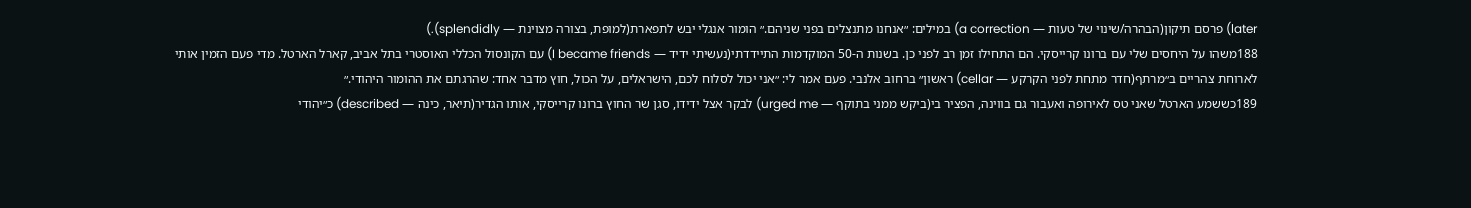later) פרסם תיקון(הבהרה/שינוי של טעות — a correction) במילים: ״אנחנו מתנצלים בפני שניהם.״ הומור אנגלי יבש לתפארת(למופת, בצורה מצוינת — splendidly).)
188משהו על היחסים שלי עם ברונו קרייסקי. הם התחילו זמן רב לפני כן. בשנות ה-50 המוקדמות התיידדתי(נעשיתי ידיד — I became friends) עם הקונסול הכללי האוסטרי בתל אביב, קארל הארטל. מדי פעם הזמין אותי לארוחת צהריים ב״מרתף(חדר מתחת לפני הקרקע — cellar) ראשון״ ברחוב אלנבי. פעם אמר לי: ״אני יכול לסלוח לכם, הישראלים, על הכול, חוץ מדבר אחד: שהרגתם את ההומור היהודי.״
189כששמע הארטל שאני טס לאירופה ואעבור גם בווינה, הפציר בי(ביקש ממני בתוקף — urged me) לבקר אצל ידידו, סגן שר החוץ ברונו קרייסקי, אותו הגדיר(תיאר, כינה — described) כ״יהודי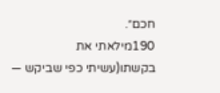חכם״.
190מילאתי את בקשתו(עשיתי כפי שביקש —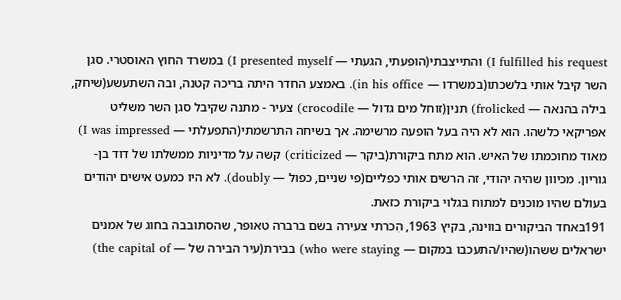I fulfilled his request) והתייצבתי(הופעתי, הגעתי — I presented myself) במשרד החוץ האוסטרי. סגן השר קיבל אותי בלשכתו(במשרדו — in his office). באמצע החדר היתה בריכה קטנה, ובה השתעשע(שיחק, בילה בהנאה — frolicked) תנין(זוחל מים גדול — crocodile) צעיר - מתנה שקיבל סגן השר משליט אפריקאי כלשהו. הוא לא היה בעל הופעה מרשימה. אך בשיחה התרשמתי(התפעלתי — I was impressed) מאוד מחוכמתו של האיש. הוא מתח ביקורת(ביקר — criticized) קשה על מדיניות ממשלתו של דוד בן-גוריון. מכיוון שהיה יהודי, זה הרשים אותי כפליים(פי שניים, כפול — doubly). לא היו כמעט אישים יהודים בעולם שהיו מוכנים למתוח בגלוי ביקורת כזאת.
191באחד הביקורים בווינה, בקיץ 1963, הִכרתי צעירה בשם ברברה טאופר, שהסתובבה בחוג של אמנים ישראלים ששהו(שהיו/התעכבו במקום — who were staying) בבירת(עיר הבירה של — the capital of)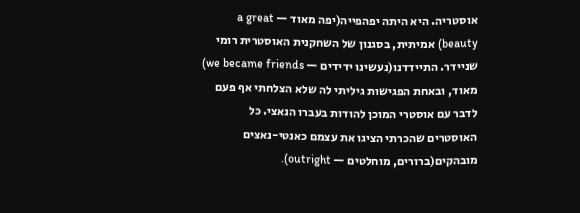אוסטריה. היא היתה יפהפייה(יפה מאוד — a great beauty) אמיתית, בסגנון של השחקנית האוסטרית רומי שניידר. התיידדנו(נעשינו ידידים — we became friends) מאוד, ובאחת הפגישות גיליתי לה שלא הצלחתי אף פעם לדבר עם אוסטרי המוכן להודות בעברו הנאצי. כל האוסטרים שהכרתי הציגו את עצמם כאנטי-נאצים מובהקים(ברורים, מוחלטים — outright).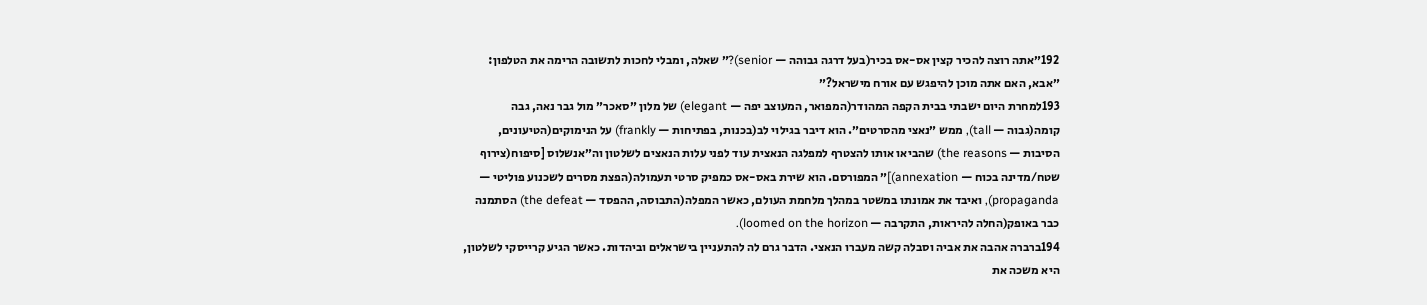192״אתה רוצה להכיר קצין אס-אס בכיר(בעל דרגה גבוהה — senior)?״ שאלה, ומבלי לחכות לתשובה הרימה את הטלפון: ״אבא, האם אתה מוכן להיפגש עם אורח מישראל?״
193למחרת היום ישבתי בבית הקפה המהודר(המפואר, המעוצב יפה — elegant) של מלון ״סאכר״ מול גבר נאה, גבה קומה(גבוה — tall), ממש ״נאצי מהסרטים״. הוא דיבר בגילוי לב(בכנות, בפתיחות — frankly) על הנימוקים(הטיעונים, הסיבות — the reasons) שהביאו אותו להצטרף למפלגה הנאצית עוד לפני עלות הנאצים לשלטון וה״אנשלוס [סיפוח(צירוף שטח/מדינה בכוח — annexation)]״ המפורסם. הוא שירת באס-אס כמפיק סרטי תעמולה(הפצת מסרים לשכנוע פוליטי — propaganda), ואיבד את אמונתו במשטר במהלך מלחמת העולם, כאשר המפלה(התבוסה, ההפסד — the defeat) הסתמנה כבר באופק(החלה להיראות, התקרבה — loomed on the horizon).
194ברברה אהבה את אביה וסבלה קשה מעברו הנאצי. הדבר גרם לה להתעניין בישראלים וביהדות. כאשר הגיע קרייסקי לשלטון, היא משכה את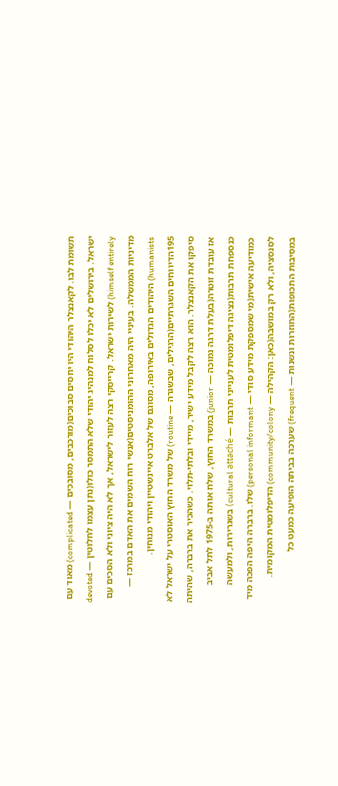תשומת לבו. לקאנצלר היהודי היו יחסים סבוכים(מורכבים, מסובכים — complicated) מאוד עם ישראל. בירושלים לא יכלו לסלוח למנהיג יהודי שלא התמסר כולו(נתן עצמו לחלוטין — devoted himself entirely) לשירות ישראל. קרייסקי רצה לעזור לישראל, אך לא היה ציוני ולא הסכים עם מדיניות הממשלה. בעיניי היה מאחרוני ההומניסטים(אנשי רוח השמים את האדם במרכז — humanists) היהודים הגדולים באירופה, מסוגם של אלברט איינשטיין ויהודי מנוחין.
195הדיווחים השגרתיים(הרגילים, שבשגרה — routine) של משרד החוץ האוסטרי על ישראל לא סיפקו את הקאנצלר. הוא רצה לקבל מידע ישיר, מיידי ובלתי-תלוי. כשהכיר את ברברה, שהיתה אז עובדת זוטרה(בעלת דרגה נמוכה — junior) במשרד החוץ, שלח אותה ב-1975 לתל אביב כנספחת תרבות(נציגה דיפלומטית לענייני תרבות — cultural attaché) בשגרירות, ולמעשה כמודיעה אישית(מי שמספקת מידע סודי — personal informant) שלו. ברברה היפה הפכה מיד לסנסציה, ולא רק במושבה(כאן: הקהילה — community/colony) הדיפלומטית המקומית. במסיבות התכופות(החוזרות ונשנות — frequent) שערכה בביתה הופיעה כמעט כל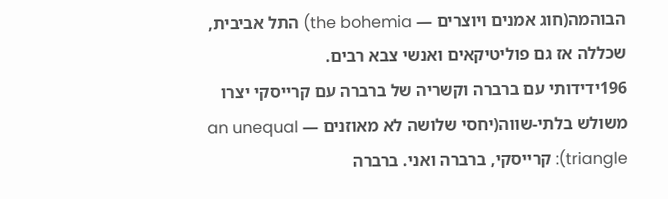הבוהמה(חוג אמנים ויוצרים — the bohemia) התל אביבית, שכללה אז גם פוליטיקאים ואנשי צבא רבים.
196ידידותי עם ברברה וקשריה של ברברה עם קרייסקי יצרו משולש בלתי-שווה(יחסי שלושה לא מאוזנים — an unequal triangle): קרייסקי, ברברה ואני. ברברה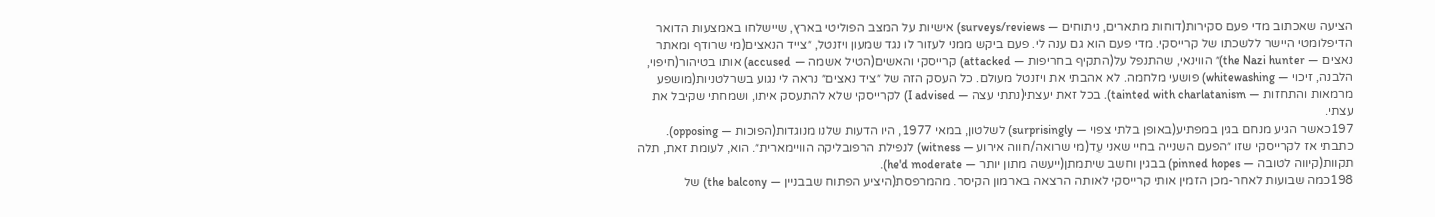הציעה שאכתוב מדי פעם סקירות(דוחות מתארים, ניתוחים — surveys/reviews) אישיות על המצב הפוליטי בארץ, שיישלחו באמצעות הדואר הדיפלומטי היישר ללשכתו של קרייסקי. מדי פעם הוא גם ענה לי. פעם ביקש ממני לעזור לו נגד שמעון ויזנטל, ״צייד הנאצים(מי שרודף ומאתר נאצים — the Nazi hunter)״ הווינאי, שהתנפל על(התקיף בחריפות — attacked) קרייסקי והאשים(הטיל אשמה — accused) אותו בטיהור(חיפוי, הלבנה, זיכוי — whitewashing) פושעי מלחמה. לא אהבתי את ויזנטל מעולם. כל העסק הזה של ״ציד נאצים״ נראה לי נגוע בשרלטניות(מושפע מרמאות והתחזות — tainted with charlatanism). בכל זאת יעצתי(נתתי עצה — I advised) לקרייסקי שלא להתעסק איתו, ושמחתי שקיבל את עצתי.
197כאשר הגיע מנחם בגין במפתיע(באופן בלתי צפוי — surprisingly) לשלטון, במאי 1977, היו הדעות שלנו מנוגדות(הפוכות — opposing). כתבתי אז לקרייסקי שזו ״הפעם השנייה בחיי שאני עֵד(מי שרואה/חווה אירוע — witness) לנפילת הרפובליקה הוויימארית״. הוא, לעומת זאת, תלה תקוות(קיווה לטובה — pinned hopes) בבגין וחשב שיתמתן(ייעשה מתון יותר — he'd moderate).
198כמה שבועות לאחר-מכן הזמין אותי קרייסקי לאותה הרצאה בארמון הקיסר. מהמרפסת(היציע הפתוח שבבניין — the balcony) של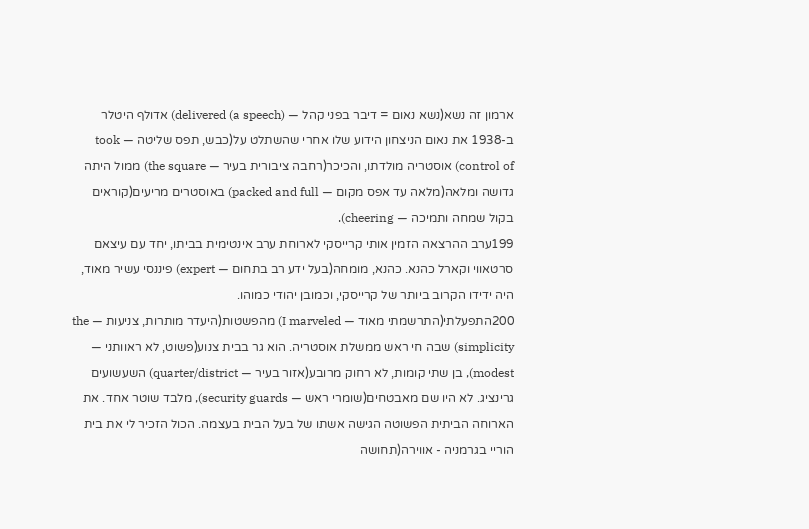ארמון זה נשא(נשא נאום = דיבר בפני קהל — delivered (a speech)) אדולף היטלר ב-1938 את נאום הניצחון הידוע שלו אחרי שהשתלט על(כבש, תפס שליטה — took control of) אוסטריה מולדתו, והכיכר(רחבה ציבורית בעיר — the square) ממול היתה גדושה ומלאה(מלאה עד אפס מקום — packed and full) באוסטרים מריעים(קוראים בקול שמחה ותמיכה — cheering).
199ערב ההרצאה הזמין אותי קרייסקי לארוחת ערב אינטימית בביתו, יחד עם עיצאם סרטאווי וקארל כהנא. כהנא, מומחה(בעל ידע רב בתחום — expert) פיננסי עשיר מאוד, היה ידידו הקרוב ביותר של קרייסקי, וכמובן יהודי כמוהו.
200התפעלתי(התרשמתי מאוד — I marveled) מהפשטות(היעדר מותרות, צניעות — the simplicity) שבה חי ראש ממשלת אוסטריה. הוא גר בבית צנוע(פשוט, לא ראוותני — modest), בן שתי קומות, לא רחוק מרובע(אזור בעיר — quarter/district) השעשועים גרינציג. לא היו שם מאבטחים(שומרי ראש — security guards), מלבד שוטר אחד. את הארוחה הביתית הפשוטה הגישה אשתו של בעל הבית בעצמה. הכול הזכיר לי את בית הוריי בגרמניה - אווירה(תחושה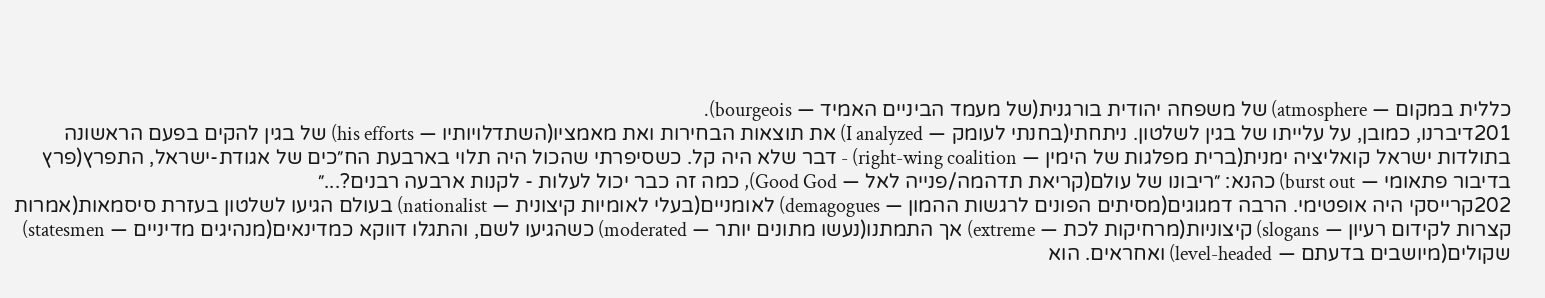כללית במקום — atmosphere) של משפחה יהודית בורגנית(של מעמד הביניים האמיד — bourgeois).
201דיברנו, כמובן, על עלייתו של בגין לשלטון. ניתחתי(בחנתי לעומק — I analyzed) את תוצאות הבחירות ואת מאמציו(השתדלויותיו — his efforts) של בגין להקים בפעם הראשונה בתולדות ישראל קואליציה ימנית(ברית מפלגות של הימין — right-wing coalition) - דבר שלא היה קל. כשסיפרתי שהכול היה תלוי בארבעת הח״כים של אגודת-ישראל, התפרץ(פרץ בדיבור פתאומי — burst out) כהנא: ״ריבונו של עולם(קריאת תדהמה/פנייה לאל — Good God), כמה זה כבר יכול לעלות - לקנות ארבעה רבנים?...״
202קרייסקי היה אופטימי. הרבה דמגוגים(מסיתים הפונים לרגשות ההמון — demagogues) לאומניים(בעלי לאומיות קיצונית — nationalist) בעולם הגיעו לשלטון בעזרת סיסמאות(אמרות קצרות לקידום רעיון — slogans) קיצוניות(מרחיקות לכת — extreme) אך התמתנו(נעשו מתונים יותר — moderated) כשהגיעו לשם, והתגלו דווקא כמדינאים(מנהיגים מדיניים — statesmen) שקולים(מיושבים בדעתם — level-headed) ואחראים. הוא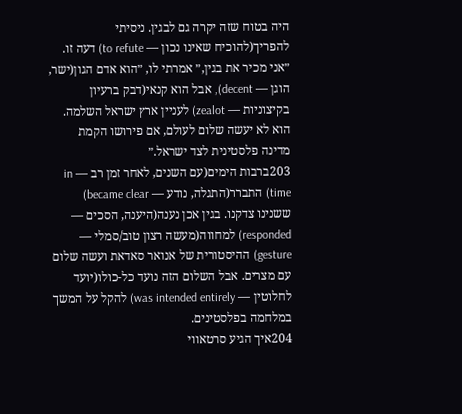היה בטוח שזה יקרה גם לבגין. ניסיתי להפריך(להוכיח שאינו נכון — to refute) דעה זו. ״אני מכיר את בגין,״ אמרתי לו, ״הוא אדם הגון(ישר, הוגן — decent), אבל הוא קנאי(דבק ברעיון בקיצוניות — zealot) לעניין ארץ ישראל השלמה. הוא לא יעשה שלום לעולם, אם פירושו הקמת מדינה פלסטינית לצד ישראל.״
203ברבות הימים(עם השנים, לאחר זמן רב — in time) התברר(התגלה, נודע — became clear) ששנינו צדקנו. בגין אכן נענה(היענה, הסכים — responded) למחווה(מעשה רצון טוב/סמלי — gesture) ההיסטורית של אנואר סאדאת ועשה שלום עם מצרים. אבל השלום הזה נועד כל-כולו(יועד לחלוטין — was intended entirely) להקל על המשך במלחמה בפלסטינים.
204איך הגיע סרטאווי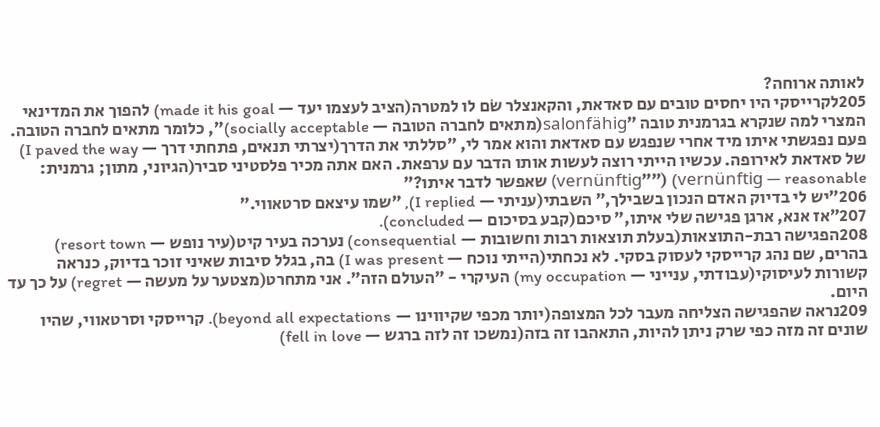לאותה ארוחה?
205לקרייסקי היו יחסים טובים עם סאדאת, והקאנצלר שׂם לו למטרה(הציב לעצמו יעד — made it his goal) להפוך את המדינאי המצרי למה שנקרא בגרמנית טובה ״salonfähig(מתאים לחברה הטובה — socially acceptable)״, כלומר מתאים לחברה הטובה. פעם נפגשתי איתו מיד אחרי שנפגש עם סאדאת והוא אמר לי, ״סללתי את הדרך(יצרתי תנאים, פתחתי דרך — I paved the way) של סאדאת לאירופה. עכשיו הייתי רוצה לעשות אותו הדבר עם ערפאת. האם אתה מכיר פלסטיני סביר(הגיוני, מתון; גרמנית: vernünftig — reasonable) (״״vernünftig) שאפשר לדבר איתו?״
206״יש לי בדיוק האדם הנכון בשבילך,״ השבתי(עניתי — I replied), ״שמו עיצאם סרטאווי.״
207״אז אנא, ארגן פגישה שלי איתו,״ סיכם(קבע בסיכום — concluded).
208הפגישה רבת-התוצאות(בעלת תוצאות רבות וחשובות — consequential) נערכה בעיר קיט(עיר נופש — resort town) בהרים, שם נהג קרייסקי לעסוק בסקי. לא נכחתי(הייתי נוכח — I was present) בה, בגלל סיבות שאיני זוכר בדיוק, כנראה קשורות לעיסוקי(עבודתי, ענייני — my occupation) העיקרי - ״העולם הזה״. אני מתחרט(מצטער על מעשה — regret) על כך עד היום.
209נראה שהפגישה הצליחה מעבר לכל המצופה(יותר מכפי שקיווינו — beyond all expectations). קרייסקי וסרטאווי, שהיו שונים זה מזה כפי שרק ניתן להיות, התאהבו זה בזה(נמשכו זה לזה ברגש — fell in love)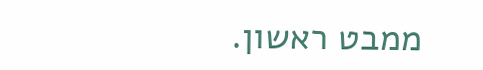ממבט ראשון.